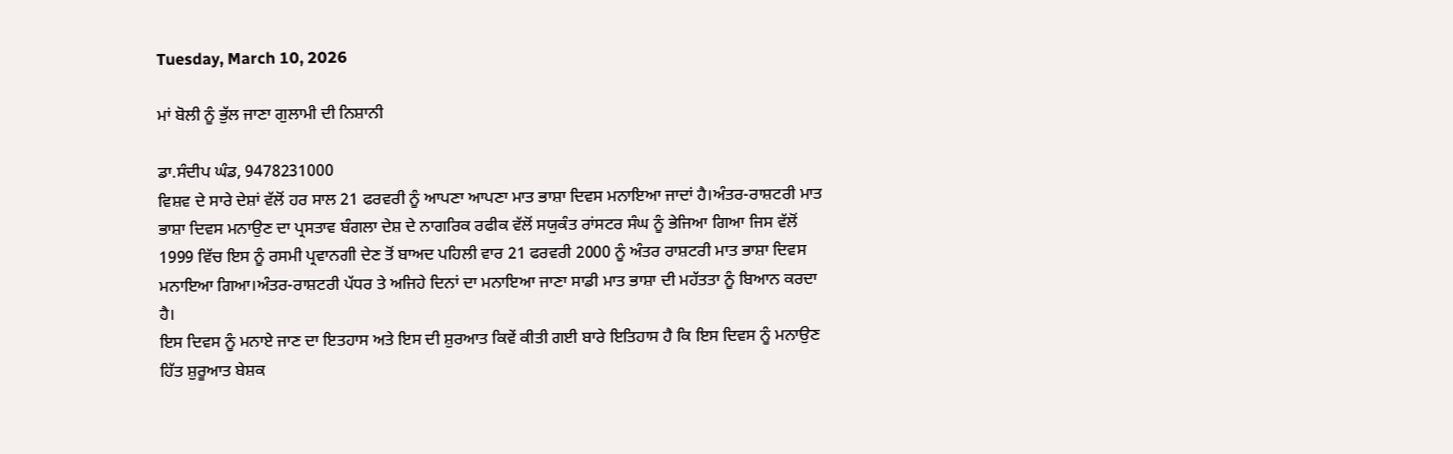Tuesday, March 10, 2026

ਮਾਂ ਬੋਲੀ ਨੂੰ ਭੁੱਲ ਜਾਣਾ ਗੁਲਾਮੀ ਦੀ ਨਿਸ਼ਾਨੀ

ਡਾ.ਸੰਦੀਪ ਘੰਡ, 9478231000
ਵਿਸ਼ਵ ਦੇ ਸਾਰੇ ਦੇਸ਼ਾਂ ਵੱਲੋਂ ਹਰ ਸਾਲ 21 ਫਰਵਰੀ ਨੂੰ ਆਪਣਾ ਆਪਣਾ ਮਾਤ ਭਾਸ਼ਾ ਦਿਵਸ ਮਨਾਇਆ ਜਾਦਾਂ ਹੈ।ਅੰਤਰ-ਰਾਸ਼ਟਰੀ ਮਾਤ ਭਾਸ਼ਾ ਦਿਵਸ ਮਨਾਉਣ ਦਾ ਪ੍ਰਸਤਾਵ ਬੰਗਲਾ ਦੇਸ਼ ਦੇ ਨਾਗਰਿਕ ਰਫੀਕ ਵੱਲੋਂ ਸਯੁਕੰਤ ਰਾਂਸਟਰ ਸੰਘ ਨੂੰ ਭੇਜਿਆ ਗਿਆ ਜਿਸ ਵੱਲੋਂ 1999 ਵਿੱਚ ਇਸ ਨੂੰ ਰਸਮੀ ਪ੍ਰਵਾਨਗੀ ਦੇਣ ਤੋਂ ਬਾਅਦ ਪਹਿਲੀ ਵਾਰ 21 ਫਰਵਰੀ 2000 ਨੂੰ ਅੰਤਰ ਰਾਸ਼ਟਰੀ ਮਾਤ ਭਾਸ਼ਾ ਦਿਵਸ ਮਨਾਇਆ ਗਿਆ।ਅੰਤਰ-ਰਾਸ਼ਟਰੀ ਪੱਧਰ ਤੇ ਅਜਿਹੇ ਦਿਨਾਂ ਦਾ ਮਨਾਇਆ ਜਾਣਾ ਸਾਡੀ ਮਾਤ ਭਾਸ਼ਾ ਦੀ ਮਹੱਤਤਾ ਨੂੰ ਬਿਆਨ ਕਰਦਾ ਹੈ।
ਇਸ ਦਿਵਸ ਨੂੰ ਮਨਾਏ ਜਾਣ ਦਾ ਇਤਹਾਸ ਅਤੇ ਇਸ ਦੀ ਸ਼ੁਰਆਤ ਕਿਵੇਂ ਕੀਤੀ ਗਈ ਬਾਰੇ ਇਤਿਹਾਸ ਹੈ ਕਿ ਇਸ ਦਿਵਸ ਨੂੰ ਮਨਾਉਣ ਹਿੱਤ ਸ਼ੁਰੂਆਤ ਬੇਸ਼ਕ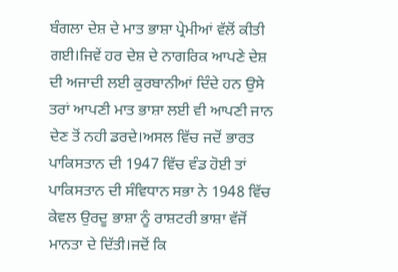ਬੰਗਲਾ ਦੇਸ਼ ਦੇ ਮਾਤ ਭਾਸ਼ਾ ਪ੍ਰੇਮੀਆਂ ਵੱਲੋਂ ਕੀਤੀ ਗਈ।ਜਿਵੇਂ ਹਰ ਦੇਸ਼ ਦੇ ਨਾਗਰਿਕ ਆਪਣੇ ਦੇਸ਼ ਦੀ ਅਜਾਦੀ ਲਈ ਕੁਰਬਾਨੀਆਂ ਦਿੰਦੇ ਹਨ ਉਸੇ ਤਰਾਂ ਆਪਣੀ ਮਾਤ ਭਾਸ਼ਾ ਲਈ ਵੀ ਆਪਣੀ ਜਾਨ ਦੇਣ ਤੋਂ ਨਹੀ ਡਰਦੇ।ਅਸਲ ਵਿੱਚ ਜਦੋਂ ਭਾਰਤ ਪਾਕਿਸਤਾਨ ਦੀ 1947 ਵਿੱਚ ਵੰਡ ਹੋਈ ਤਾਂ ਪਾਕਿਸਤਾਨ ਦੀ ਸੰਵਿਧਾਨ ਸਭਾ ਨੇ 1948 ਵਿੱਚ ਕੇਵਲ ਉਰਦੂ ਭਾਸ਼ਾ ਨੂੰ ਰਾਸ਼ਟਰੀ ਭਾਸ਼ਾ ਵੱਜੋਂ ਮਾਨਤਾ ਦੇ ਦਿੱਤੀ।ਜਦੋਂ ਕਿ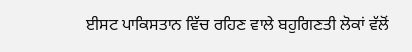ਈਸਟ ਪਾਕਿਸਤਾਨ ਵਿੱਚ ਰਹਿਣ ਵਾਲੇ ਬਹੁਗਿਣਤੀ ਲੋਕਾਂ ਵੱਲੋਂ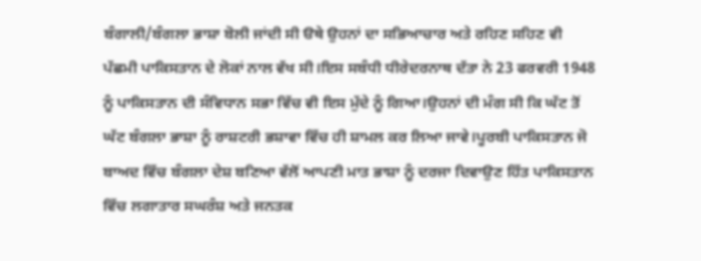ਬੰਗਾਲੀ/ਬੰਗਲਾ ਭਾਸ਼ਾ ਬੋਲੀ ਜਾਂਦੀ ਸੀ ੳਥੇ ਉਹਨਾਂ ਦਾ ਸਭਿਆਚਾਰ ਅਤੇ ਰਹਿਣ ਸਹਿਣ ਵੀ ਪੱਛਮੀ ਪਾਕਿਸਤਾਨ ਦੇ ਲੋਕਾਂ ਨਾਲ ਵੱਖ ਸੀ।ਇਸ ਸਬੰਧੀ ਧੀਰੇਦਰਨਾਥ ਦੱਤਾ ਨੇ 23 ਫਰਵਰੀ 1948 ਨੂੰ ਪਾਕਿਸਤਾਨ ਦੀ ਸੰਵਿਧਾਨ ਸਭਾ ਵਿੱਚ ਵੀ ਇਸ ਮੁੱਦੇ ਨੂੰ ਗਿਆ।ਉਹਨਾਂ ਦੀ ਮੰਗ ਸੀ ਕਿ ਘੱਟ ਤੋਂ ਘੱਟ ਬੰਗਲਾ ਭਾਸ਼ਾ ਨੂੰ ਰਾਸ਼ਟਰੀ ਭਸ਼ਾਵਾ ਵਿੱਚ ਹੀ ਸ਼ਾਮਲ ਕਰ ਲਿਆ ਜਾਵੇ।ਪੂਰਬੀ ਪਾਕਿਸਤਾਨ ਜੋ ਬਾਅਦ ਵਿੱਚ ਬੰਗਲਾ ਦੇਸ਼ ਬਣਿਆ ਵੱਲੋਂ ਆਪਣੀ ਮਾਤ ਭਾਸ਼ਾ ਨੂੰ ਦਰਜਾ ਦਿਵਾਉਣ ਹਿੱਤ ਪਾਕਿਸਤਾਨ ਵਿੱਚ ਲਗਾਤਾਰ ਸਘਰੰਸ਼ ਅਤੇ ਜਨਤਕ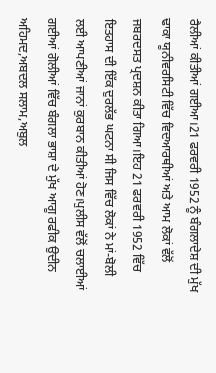ਰੈਲੀਆਂ ਕੀਤੀਆਂ ਗਈਆ।21 ਫਰਵਰੀ 1952 ਨੂੰ ਬੰਗਲਾਦੇਸ਼ ਦੀ ਮੁੱਖ ਢਾਕਾ ਯੂਨੀਵਰਸਿਟੀ ਵਿੱਚ ਵਿਦਆਰਥੀਆਂ ਅਤੇ ਆਮ ਲੋਕਾਂ ਵੱਲੋਂ ਜਬਰਦਸਤ ਪ੍ਰਦਸ਼ਨ ਕੀਤਾ ਗਿਆ।ਇਹ 21 ਫਰਵਰੀ 1952 ਵਿੱਚ ਇਤਹਾਸ ਦੀ ਇੱਕ ਦੁਰਲੱਭ ਘਟਨਾ ਸੀ ਜਿਸ ਵਿੱਚ ਲੋਕਾਂ ਨੇ ਮਾਂ-ਬੋਲੀ ਲਈ ਆਪਣੀਆਂ ਜਾਨਾਂ ਕੁਰਬਾਨ ਕੀਤੀਆਂ ਹੋਣ।ਪੁਲੀਸ ਵੱਲੋਂ ਚਲਾਈਆਂ ਗਈਆਂ ਗੋਲੀਆਂ ਵਿੱਚ ਬੰਗਲਾ ਭਾਸ਼ਾ ਦੇ ਮੁੱਖ ਆਗੂ ਰਫੀਕ ਉਦੀਨ ਅਹਿਮਦ,ਅਬਦਲ ਸਲਾਮ,ਅਬੁਲ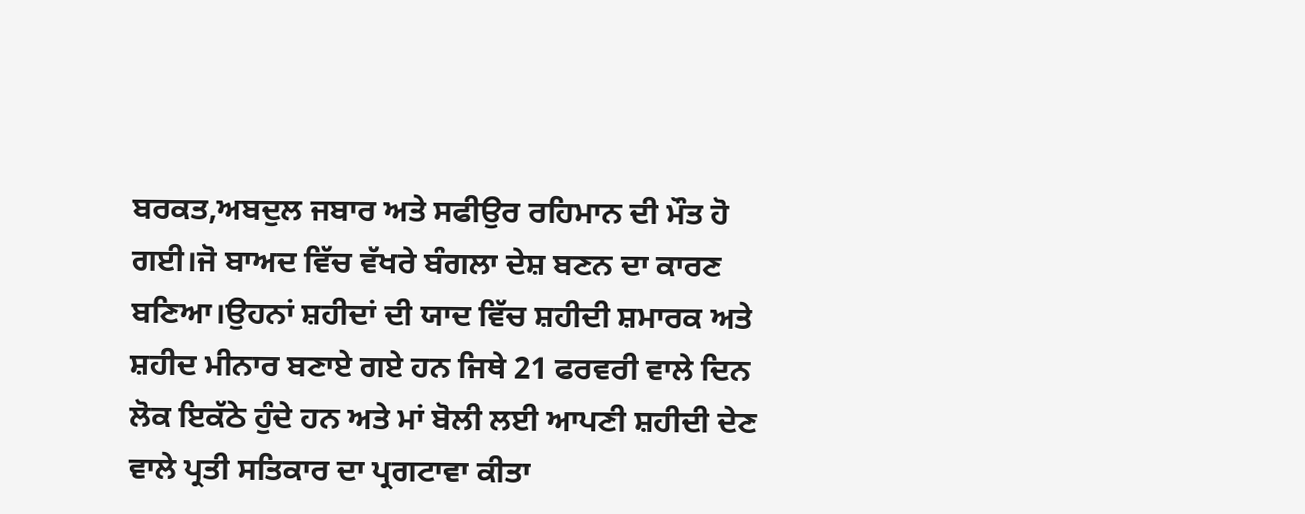ਬਰਕਤ,ਅਬਦੁਲ ਜਬਾਰ ਅਤੇ ਸਫੀਉਰ ਰਹਿਮਾਨ ਦੀ ਮੌਤ ਹੋ ਗਈ।ਜੋ ਬਾਅਦ ਵਿੱਚ ਵੱਖਰੇ ਬੰਗਲਾ ਦੇਸ਼ ਬਣਨ ਦਾ ਕਾਰਣ ਬਣਿਆ।ਉਹਨਾਂ ਸ਼ਹੀਦਾਂ ਦੀ ਯਾਦ ਵਿੱਚ ਸ਼ਹੀਦੀ ਸ਼ਮਾਰਕ ਅਤੇ ਸ਼ਹੀਦ ਮੀਨਾਰ ਬਣਾਏ ਗਏ ਹਨ ਜਿਥੇ 21 ਫਰਵਰੀ ਵਾਲੇ ਦਿਨ ਲੋਕ ਇਕੱਠੇ ਹੁੰਦੇ ਹਨ ਅਤੇ ਮਾਂ ਬੋਲੀ ਲਈ ਆਪਣੀ ਸ਼ਹੀਦੀ ਦੇਣ ਵਾਲੇ ਪ੍ਰਤੀ ਸਤਿਕਾਰ ਦਾ ਪ੍ਰਗਟਾਵਾ ਕੀਤਾ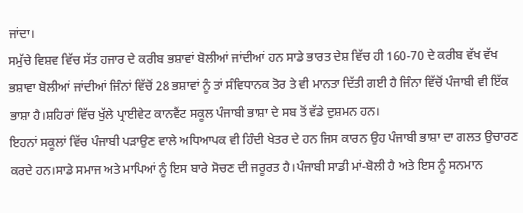ਜਾਂਦਾ।
ਸਮੁੱਚੇ ਵਿਸ਼ਵ ਵਿੱਚ ਸੱਤ ਹਜਾਰ ਦੇ ਕਰੀਬ ਭਸ਼ਾਵਾਂ ਬੋਲੀਆਂ ਜਾਂਦੀਆਂ ਹਨ ਸਾਡੇ ਭਾਰਤ ਦੇਸ਼ ਵਿੱਚ ਹੀ 160-70 ਦੇ ਕਰੀਬ ਵੱਖ ਵੱਖ ਭਸ਼ਾਵਾ ਬੋਲੀਆਂ ਜਾਂਦੀਆਂ ਜਿੰਨਾਂ ਵਿੱਚੋਂ 28 ਭਸ਼ਾਵਾਂ ਨੂੰ ਤਾਂ ਸੰਵਿਧਾਨਕ ਤੋਰ ਤੇ ਵੀ ਮਾਨਤਾ ਦਿੱਤੀ ਗਈ ਹੈ ਜਿੰਨਾ ਵਿੱਚੋਂ ਪੰਜਾਬੀ ਵੀ ਇੱਕ ਭਾਸ਼ਾ ਹੈ।ਸ਼ਹਿਰਾਂ ਵਿੱਚ ਖੁੱਲੇ ਪ੍ਰਾਈਵੇਟ ਕਾਨਵੈਂਟ ਸਕੂਲ ਪੰਜਾਬੀ ਭਾਸ਼ਾ ਦੇ ਸਬ ਤੋਂ ਵੱਡੇ ਦੁਸ਼ਮਨ ਹਨ।
ਇਹਨਾਂ ਸਕੂਲਾਂ ਵਿੱਚ ਪੰਜਾਬੀ ਪੜਾਉਣ ਵਾਲੇ ਅਧਿਆਪਕ ਵੀ ਹਿੰਦੀ ਖੇਤਰ ਦੇ ਹਨ ਜਿਸ ਕਾਰਨ ਉਹ ਪੰਜਾਬੀ ਭਾਸ਼ਾ ਦਾ ਗਲਤ ਉਚਾਰਣ ਕਰਦੇ ਹਨ।ਸਾਡੇ ਸਮਾਜ ਅਤੇ ਮਾਪਿਆਂ ਨੂੰ ਇਸ ਬਾਰੇ ਸੋਚਣ ਦੀ ਜਰੂਰਤ ਹੈ।ਪੰਜਾਬੀ ਸਾਡੀ ਮਾਂ-ਬੋਲੀ ਹੈ ਅਤੇ ਇਸ ਨੂੰ ਸਨਮਾਨ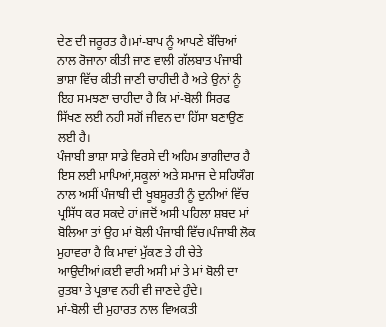ਦੇਣ ਦੀ ਜਰੂਰਤ ਹੈ।ਮਾਂ-ਬਾਪ ਨੂੰ ਆਪਣੇ ਬੱਚਿਆਂ ਨਾਲ ਰੋਜਾਨਾ ਕੀਤੀ ਜਾਣ ਵਾਲੀ ਗੱਲਬਾਤ ਪੰਜਾਬੀ ਭਾਸ਼ਾ ਵਿੱਚ ਕੀਤੀ ਜਾਣੀ ਚਾਹੀਦੀ ਹੈ ਅਤੇ ਉਨਾਂ ਨੂੰ ਇਹ ਸਮਝਣਾ ਚਾਹੀਦਾ ਹੈ ਕਿ ਮਾਂ-ਬੋਲੀ ਸਿਰਫ ਸਿੱਖਣ ਲਈ ਨਹੀ ਸਗੋਂ ਜੀਵਨ ਦਾ ਹਿੱਸਾ ਬਣਾਉਣ ਲਈ ਹੈ।
ਪੰਜਾਬੀ ਭਾਸ਼ਾ ਸਾਡੇ ਵਿਰਸੇ ਦੀ ਅਹਿਮ ਭਾਗੀਦਾਰ ਹੈ ਇਸ ਲਈ ਮਾਪਿਆਂ,ਸਕੂਲਾਂ ਅਤੇ ਸਮਾਜ ਦੇ ਸਹਿਯੌਗ ਨਾਲ ਅਸੀਂ ਪੰਜਾਬੀ ਦੀ ਖੂਬਸੂਰਤੀ ਨੂੰ ਦੁਨੀਆਂ ਵਿੱਚ ਪ੍ਰਸਿੱਧ ਕਰ ਸਕਦੇ ਹਾਂ।ਜਦੋਂ ਅਸੀ ਪਹਿਲਾ ਸ਼ਬਦ ਮਾਂ ਬੋਲਿਆ ਤਾਂ ਉਹ ਮਾਂ ਬੋਲੀ ਪੰਜਾਬੀ ਵਿੱਚ।ਪੰਜਾਬੀ ਲੋਕ ਮੁਹਾਵਰਾ ਹੈ ਕਿ ਮਾਵਾਂ ਮੁੱਕਣ ਤੇ ਹੀ ਚੇਤੇ ਆਉਦੀਆਂ।ਕਈ ਵਾਰੀ ਅਸੀ ਮਾਂ ਤੇ ਮਾਂ ਬੋਲੀ ਦਾ ਰੁਤਬਾ ਤੇ ਪ੍ਰਭਾਵ ਨਹੀ ਵੀ ਜਾਣਦੇ ਹੁੰਦੇ।
ਮਾਂ-ਬੋਲੀ ਦੀ ਮੁਹਾਰਤ ਨਾਲ ਵਿਅਕਤੀ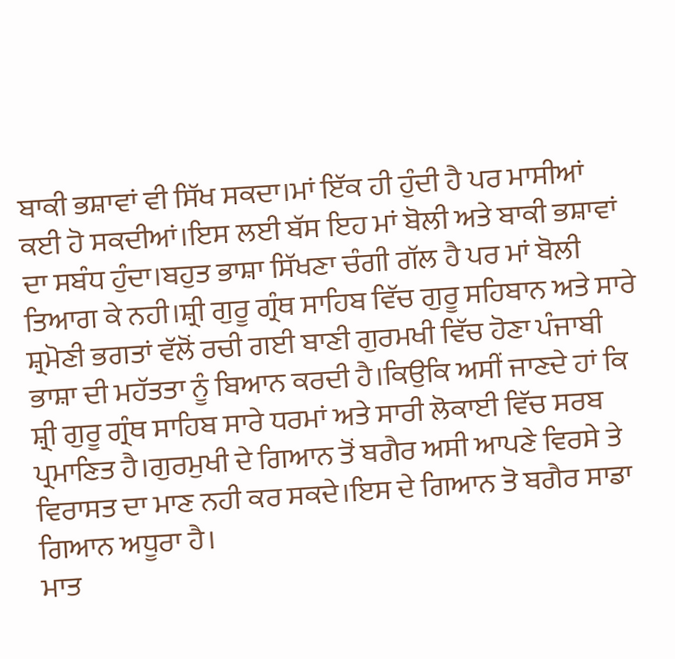ਬਾਕੀ ਭਸ਼ਾਵਾਂ ਵੀ ਸਿੱਖ ਸਕਦਾ।ਮਾਂ ਇੱਕ ਹੀ ਹੁੰਦੀ ਹੈ ਪਰ ਮਾਸੀਆਂ ਕਈ ਹੋ ਸਕਦੀਆਂ।ਇਸ ਲਈ ਬੱਸ ਇਹ ਮਾਂ ਬੋਲੀ ਅਤੇ ਬਾਕੀ ਭਸ਼ਾਵਾਂ ਦਾ ਸਬੰਧ ਹੁੰਦਾ।ਬਹੁਤ ਭਾਸ਼ਾ ਸਿੱਖਣਾ ਚੰਗੀ ਗੱਲ ਹੈ ਪਰ ਮਾਂ ਬੋਲੀ ਤਿਆਗ ਕੇ ਨਹੀ।ਸ਼੍ਰੀ ਗੁਰੂ ਗ੍ਰੰਥ ਸਾਹਿਬ ਵਿੱਚ ਗੁਰੂ ਸਹਿਬਾਨ ਅਤੇ ਸਾਰੇ ਸ਼੍ਰਮੋਣੀ ਭਗਤਾਂ ਵੱਲੋਂ ਰਚੀ ਗਈ ਬਾਣੀ ਗੁਰਮਖੀ ਵਿੱਚ ਹੋਣਾ ਪੰਜਾਬੀ ਭਾਸ਼ਾ ਦੀ ਮਹੱਤਤਾ ਨੂੰ ਬਿਆਨ ਕਰਦੀ ਹੈ।ਕਿਉਕਿ ਅਸੀਂ ਜਾਣਦੇ ਹਾਂ ਕਿ ਸ਼੍ਰੀ ਗੁਰੂ ਗ੍ਰੰਥ ਸਾਹਿਬ ਸਾਰੇ ਧਰਮਾਂ ਅਤੇ ਸਾਰੀ ਲੋਕਾਈ ਵਿੱਚ ਸਰਬ ਪ੍ਰਮਾਣਿਤ ਹੈ।ਗੁਰਮੁਖੀ ਦੇ ਗਿਆਨ ਤੋਂ ਬਗੈਰ ਅਸੀ ਆਪਣੇ ਵਿਰਸੇ ਤੇ ਵਿਰਾਸਤ ਦਾ ਮਾਣ ਨਹੀ ਕਰ ਸਕਦੇ।ਇਸ ਦੇ ਗਿਆਨ ਤੋ ਬਗੈਰ ਸਾਡਾ ਗਿਆਨ ਅਧੂਰਾ ਹੈ।
ਮਾਤ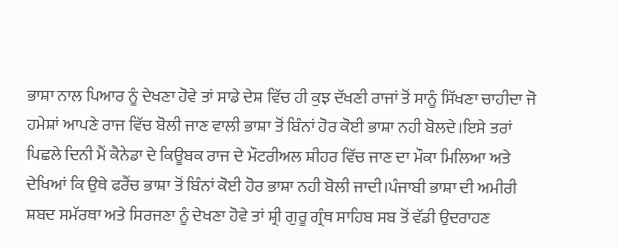ਭਾਸ਼ਾ ਨਾਲ ਪਿਆਰ ਨੂੰ ਦੇਖਣਾ ਹੋਵੇ ਤਾਂ ਸਾਡੇ ਦੇਸ਼ ਵਿੱਚ ਹੀ ਕੁਝ ਦੱਖਣੀ ਰਾਜਾਂ ਤੋਂ ਸਾਨੂੰ ਸਿੱਖਣਾ ਚਾਹੀਦਾ ਜੋ ਹਮੇਸ਼ਾਂ ਆਪਣੇ ਰਾਜ ਵਿੱਚ ਬੋਲੀ ਜਾਣ ਵਾਲੀ ਭਾਸ਼ਾ ਤੋਂ ਬਿੰਨਾਂ ਹੋਰ ਕੋਈ ਭਾਸ਼ਾ ਨਹੀ ਬੋਲਦੇ।ਇਸੇ ਤਰਾਂ ਪਿਛਲੇ ਦਿਨੀ ਮੈਂ ਕੈਨੇਡਾ ਦੇ ਕਿਊਬਕ ਰਾਜ ਦੇ ਮੌਟਰੀਅਲ ਸ਼ੀਹਰ ਵਿੱਚ ਜਾਣ ਦਾ ਮੌਕਾ ਮਿਲਿਆ ਅਤੇ ਦੇਖਿਆਂ ਕਿ ਉਥੇ ਫਰੈਂਚ ਭਾਸ਼ਾ ਤੋਂ ਬਿੰਨਾਂ ਕੋਈ ਹੋਰ ਭਾਸ਼ਾ ਨਹੀ ਬੋਲੀ ਜਾਦੀ।ਪੰਜਾਬੀ ਭਾਸ਼ਾ ਦੀ ਅਮੀਰੀ ਸ਼ਬਦ ਸਮੱਰਥਾ ਅਤੇ ਸਿਰਜਣਾ ਨੂੰ ਦੇਖਣਾ ਹੋਵੇ ਤਾਂ ਸ਼੍ਰੀ ਗੁਰੂ ਗ੍ਰੰਥ ਸਾਹਿਬ ਸਬ ਤੋਂ ਵੱਡੀ ਉਦਰਾਹਣ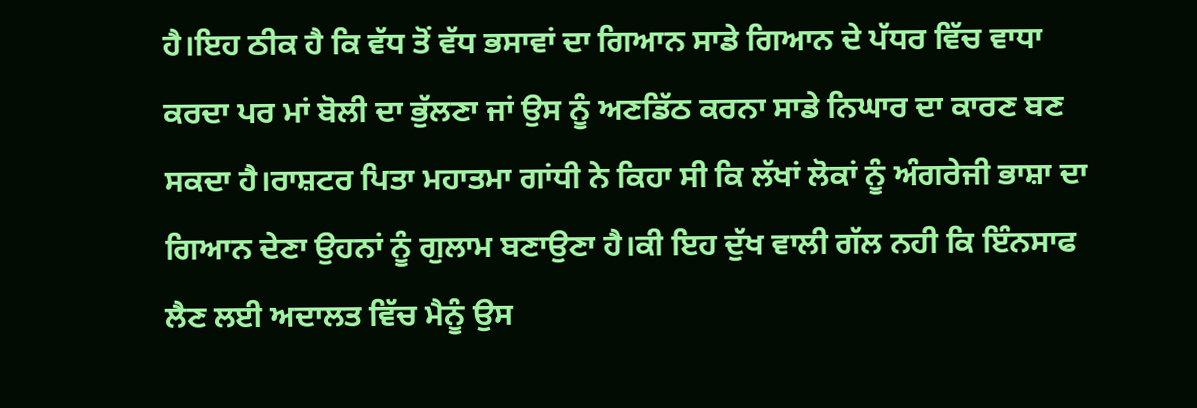ਹੈ।ਇਹ ਠੀਕ ਹੈ ਕਿ ਵੱਧ ਤੋਂ ਵੱਧ ਭਸਾਵਾਂ ਦਾ ਗਿਆਨ ਸਾਡੇ ਗਿਆਨ ਦੇ ਪੱਧਰ ਵਿੱਚ ਵਾਧਾ ਕਰਦਾ ਪਰ ਮਾਂ ਬੋਲੀ ਦਾ ਭੁੱਲਣਾ ਜਾਂ ਉਸ ਨੂੰ ਅਣਡਿੱਠ ਕਰਨਾ ਸਾਡੇ ਨਿਘਾਰ ਦਾ ਕਾਰਣ ਬਣ ਸਕਦਾ ਹੈ।ਰਾਸ਼ਟਰ ਪਿਤਾ ਮਹਾਤਮਾ ਗਾਂਧੀ ਨੇ ਕਿਹਾ ਸੀ ਕਿ ਲੱਖਾਂ ਲੋਕਾਂ ਨੂੰ ਅੰਗਰੇਜੀ ਭਾਸ਼ਾ ਦਾ ਗਿਆਨ ਦੇਣਾ ਉਹਨਾਂ ਨੂੰ ਗੁਲਾਮ ਬਣਾਉਣਾ ਹੈ।ਕੀ ਇਹ ਦੁੱਖ ਵਾਲੀ ਗੱਲ ਨਹੀ ਕਿ ਇੰਨਸਾਫ ਲੈਣ ਲਈ ਅਦਾਲਤ ਵਿੱਚ ਮੈਨੂੰ ਉਸ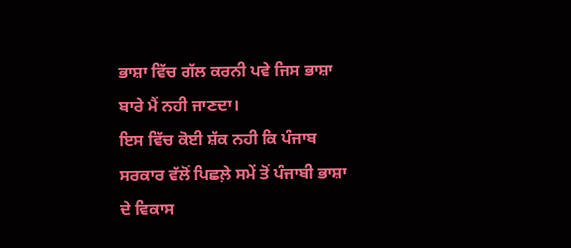ਭਾਸ਼ਾ ਵਿੱਚ ਗੱਲ ਕਰਨੀ ਪਵੇ ਜਿਸ ਭਾਸ਼ਾ ਬਾਰੇ ਮੈਂ ਨਹੀ ਜਾਣਦਾ।
ਇਸ ਵਿੱਚ ਕੋਈ ਸ਼ੱਕ ਨਹੀ ਕਿ ਪੰਜਾਬ ਸਰਕਾਰ ਵੱਲੋਂ ਪਿਛਲ਼ੇ ਸਮੇਂ ਤੋਂ ਪੰਜਾਬੀ ਭਾਸ਼ਾ ਦੇ ਵਿਕਾਸ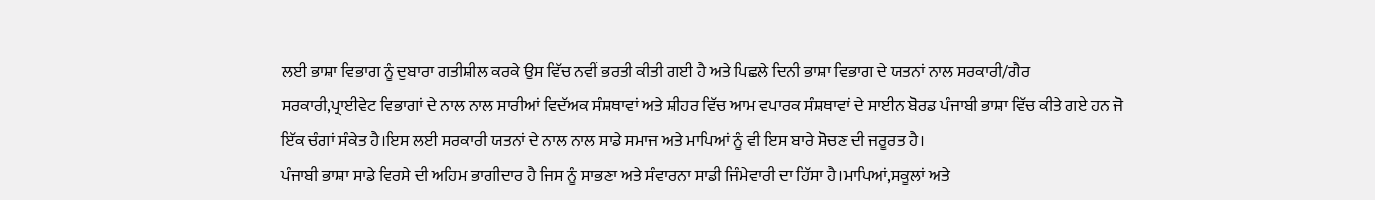ਲਈ ਭਾਸ਼ਾ ਵਿਭਾਗ ਨੂੰ ਦੁਬਾਰਾ ਗਤੀਸ਼ੀਲ ਕਰਕੇ ਉਸ ਵਿੱਚ ਨਵੀਂ ਭਰਤੀ ਕੀਤੀ ਗਈ ਹੈ ਅਤੇ ਪਿਛਲੇ ਦਿਨੀ ਭਾਸ਼ਾ ਵਿਭਾਗ ਦੇ ਯਤਨਾਂ ਨਾਲ ਸਰਕਾਰੀ/ਗੈਰ ਸਰਕਾਰੀ,ਪ੍ਰਾਈਵੇਟ ਵਿਭਾਗਾਂ ਦੇ ਨਾਲ ਨਾਲ ਸਾਰੀਆਂ ਵਿਦੱਅਕ ਸੰਸ਼ਥਾਵਾਂ ਅਤੇ ਸ਼ੀਹਰ ਵਿੱਚ ਆਮ ਵਪਾਰਕ ਸੰਸ਼ਥਾਵਾਂ ਦੇ ਸਾਈਨ ਬੋਰਡ ਪੰਜਾਬੀ ਭਾਸ਼ਾ ਵਿੱਚ ਕੀਤੇ ਗਏ ਹਨ ਜੋ ਇੱਕ ਚੰਗਾਂ ਸੰਕੇਤ ਹੈ।ਇਸ ਲਈ ਸਰਕਾਰੀ ਯਤਨਾਂ ਦੇ ਨਾਲ ਨਾਲ ਸਾਡੇ ਸਮਾਜ ਅਤੇ ਮਾਪਿਆਂ ਨੂੰ ਵੀ ਇਸ ਬਾਰੇ ਸੋਚਣ ਦੀ ਜਰੂਰਤ ਹੈ।
ਪੰਜਾਬੀ ਭਾਸ਼ਾ ਸਾਡੇ ਵਿਰਸੇ ਦੀ ਅਹਿਮ ਭਾਗੀਦਾਰ ਹੈ ਜਿਸ ਨੂੰ ਸਾਭਣਾ ਅਤੇ ਸੰਵਾਰਨਾ ਸਾਡੀ ਜਿੰਮੇਵਾਰੀ ਦਾ ਹਿੱਸਾ ਹੈ।ਮਾਪਿਆਂ,ਸਕੂਲਾਂ ਅਤੇ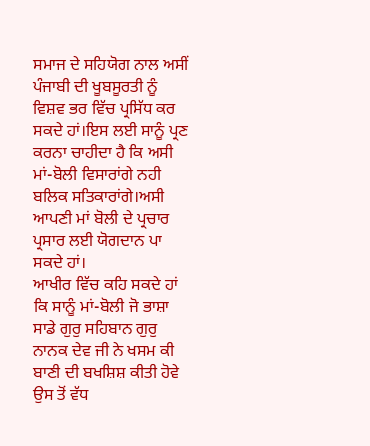ਸਮਾਜ ਦੇ ਸਹਿਯੋਗ ਨਾਲ ਅਸੀਂ ਪੰਜਾਬੀ ਦੀ ਖੂਬਸੂਰਤੀ ਨੂੰ ਵਿਸ਼ਵ ਭਰ ਵਿੱਚ ਪ੍ਰਸਿੱਧ ਕਰ ਸਕਦੇ ਹਾਂ।ਇਸ ਲਈ ਸਾਨੂੰ ਪ੍ਰਣ ਕਰਨਾ ਚਾਹੀਦਾ ਹੈ ਕਿ ਅਸੀ ਮਾਂ-ਬੋਲੀ ਵਿਸਾਰਾਂਗੇ ਨਹੀ ਬਲਿਕ ਸਤਿਕਾਰਾਂਗੇ।ਅਸੀ ਆਪਣੀ ਮਾਂ ਬੋਲੀ ਦੇ ਪ੍ਰਚਾਰ ਪ੍ਰਸਾਰ ਲਈ ਯੋਗਦਾਨ ਪਾ ਸਕਦੇ ਹਾਂ।
ਆਖੀਰ ਵਿੱਚ ਕਹਿ ਸਕਦੇ ਹਾਂ ਕਿ ਸਾਨੂੰ ਮਾਂ-ਬੋਲੀ ਜੋ ਭਾਸ਼ਾ ਸਾਡੇ ਗੁਰੁ ਸਹਿਬਾਨ ਗੁਰੁ ਨਾਨਕ ਦੇਵ ਜੀ ਨੇ ਖਸਮ ਕੀ ਬਾਣੀ ਦੀ ਬਖਸ਼ਿਸ਼ ਕੀਤੀ ਹੋਵੇ ਉਸ ਤੋਂ ਵੱਧ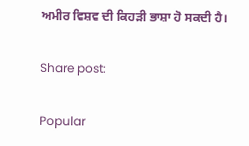ਅਮੀਰ ਵਿਸ਼ਵ ਦੀ ਕਿਹੜੀ ਭਾਸ਼ਾ ਹੋ ਸਕਦੀ ਹੈ।

Share post:

Popular